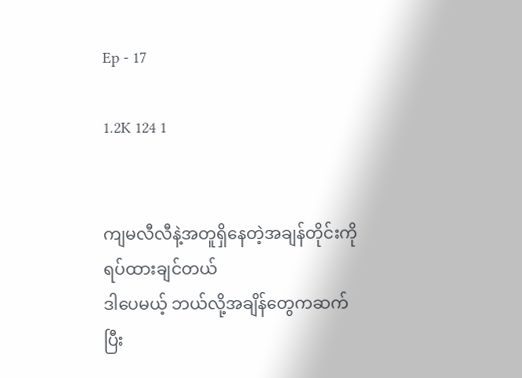Ep - 17

1.2K 124 1


ကျမလီလီနဲ့အတူရှိနေတဲ့အချန်တိုင်းကိုရပ်ထားချင်တယ်
ဒါပေမယ့် ဘယ်လို့အချိန်တွေကဆက်ပြီး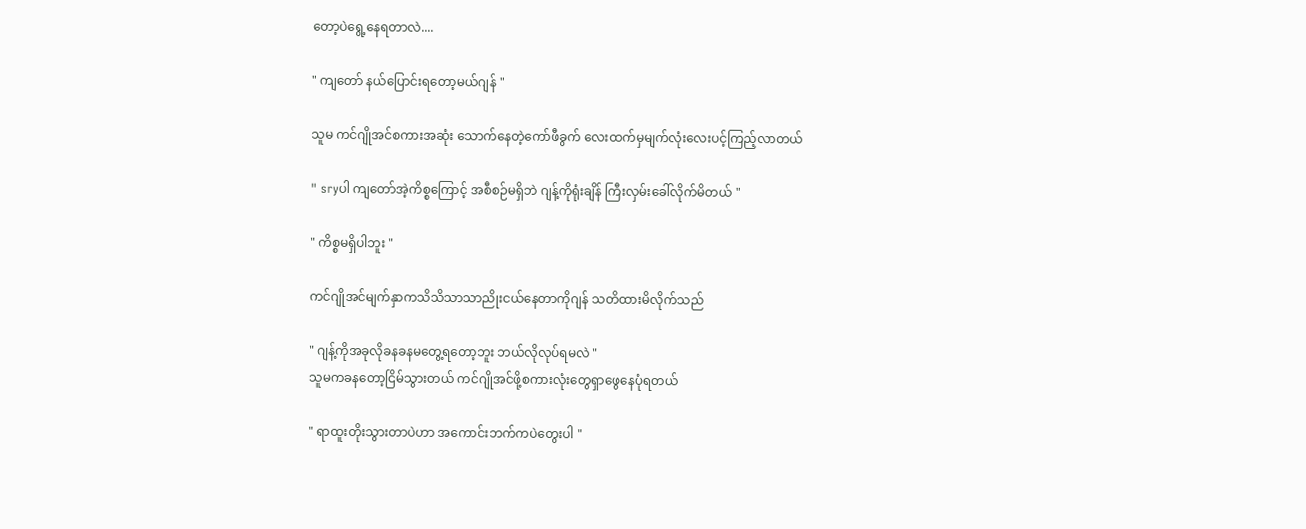တော့ပဲရွေ့နေရတာလဲ....

" ကျတော် နယ်ပြောင်းရတော့မယ်ဂျန် "

သူမ ကင်ဂျိုအင်စကားအဆုံး သောက်နေတဲ့ကော်ဖီခွက် လေးထက်မှမျက်လုံးလေးပင့်ကြည့်လာတယ်

" sryပါ ကျတော်အဲ့ကိစ္စကြောင့် အစီစဉ်မရှိဘဲ ဂျန့်ကိုရုံးချိန် ကြီးလှမ်းခေါ်လိုက်မိတယ် "

" ကိစ္စမရှိပါဘူး "

ကင်ဂျိုအင်မျက်နှာကသိသိသာသာညိုးငယ်နေတာကိုဂျန် သတိထားမိလိုက်သည်

" ဂျန့်ကိုအခုလိုခနခနမတွေ့ရတော့ဘူး ဘယ်လိုလုပ်ရမလဲ "
သူမကခနတော့ငြိမ်သွားတယ် ကင်ဂျိုအင်ဖို့စကားလုံးတွေရှာဖွေနေပုံရတယ်

" ရာထူးတိုးသွားတာပဲဟာ အကောင်းဘက်ကပဲတွေးပါ "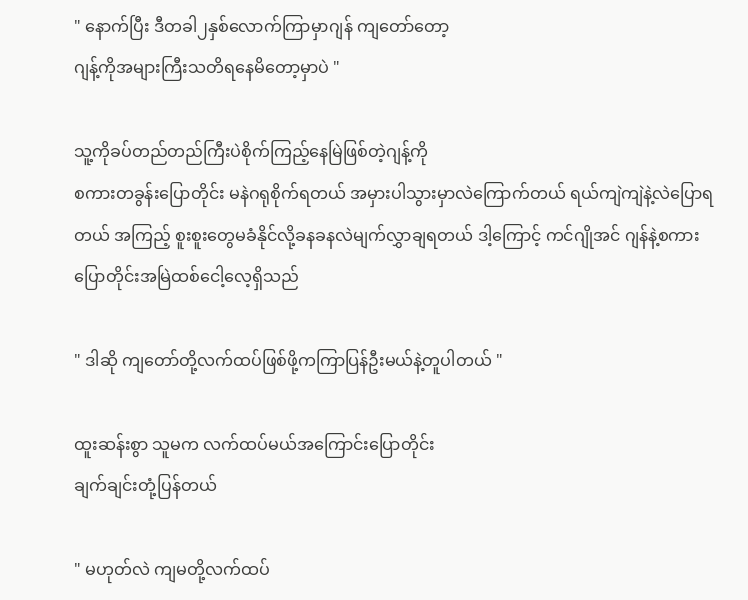" နောက်ပြီး ဒီတခါ၂နှစ်လောက်ကြာမှာဂျန် ကျတော်တော့
ဂျန့်ကိုအများကြီးသတိရနေမိတော့မှာပဲ "

သူ့ကိုခပ်တည်တည်ကြီးပဲစိုက်ကြည့်နေမြဲဖြစ်တဲ့ဂျန့်ကို
စကားတခွန်းပြောတိုင်း မနဲဂရုစိုက်ရတယ် အမှားပါသွားမှာလဲကြောက်တယ် ရယ်ကျဲကျဲနဲ့လဲပြောရတယ် အကြည့် စူးစူးတွေမခံနိုင်လို့ခနခနလဲမျက်လွှာချရတယ် ဒါ့ကြောင့် ကင်ဂျိုအင် ဂျန်နဲ့စကားပြောတိုင်းအမြဲထစ်ငေါ့လေ့ရှိသည်

" ဒါဆို ကျတော်တို့လက်ထပ်ဖြစ်ဖို့ကကြာပြန်ဦးမယ်နဲ့တူပါတယ် "

ထူးဆန်းစွာ သူမက လက်ထပ်မယ်အကြောင်းပြောတိုင်း
ချက်ချင်းတုံ့ပြန်တယ်

" မဟုတ်လဲ ကျမတို့လက်ထပ်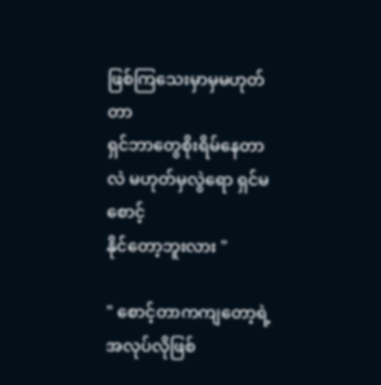ဖြစ်ကြသေးမှာမှမဟုတ်တာ
ရှင်ဘာတွေစိုးရိမ်နေတာလဲ မဟုတ်မှလွဲရော ရှင်မစောင့်
နိုင်တော့ဘူးလား "

" စောင့်တာကကျတော့ရဲ့အလုပ်လိုဖြစ်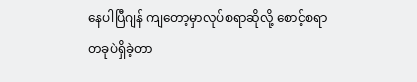နေပါပြီဂျန် ကျတော့မှာလုပ်စရာဆိုလို့ စောင့်စရာတခုပဲရှိခဲ့တာ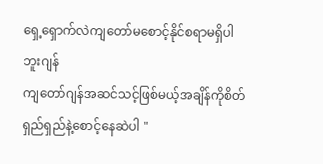ရှေ့ရှောက်လဲကျတော်မစောင့်နိုင်စရာမရှိပါဘူးဂျန်
ကျတော်ဂျန်အဆင်သင့်ဖြစ်မယ့်အချိန်ကိုစိတ်ရှည်ရှည်နဲ့စောင့်နေဆဲပါ "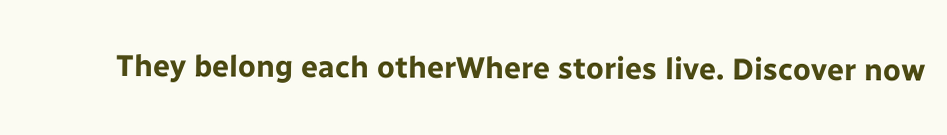They belong each otherWhere stories live. Discover now